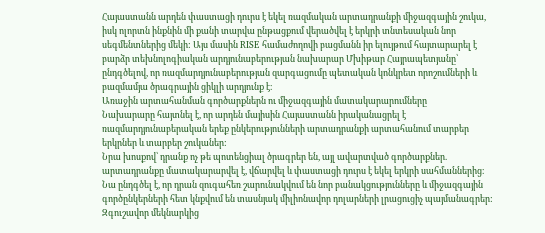Հայաստանն արդեն փաստացի դուրս է եկել ռազմական արտադրանքի միջազգային շուկա, իսկ ոլորտն ինքնին մի քանի տարվա ընթացքում վերածվել է երկրի տնտեսական նոր սեգմենտներից մեկի: Այս մասին RISE համաժողովի բացմանն իր ելույթում հայտարարել է բարձր տեխնոլոգիական արդյունաբերության նախարար Մխիթար Հայրապետյանը՝ ընդգծելով, որ ռազմարդյունաբերության զարգացումը պետական կոնկրետ որոշումների և բազմամյա ծրագրային ցիկլի արդյունք է։
Առաջին արտահանման գործարքներն ու միջազգային մատակարարումները
Նախարարը հայտնել է, որ արդեն մայիսին Հայաստանն իրականացրել է ռազմարդյունաբերական երեք ընկերությունների արտադրանքի արտահանում տարբեր երկրներ և տարբեր շուկաներ:
Նրա խոսքով՝ դրանք ոչ թե պոտենցիալ ծրագրեր են, այլ ավարտված գործարքներ. արտադրանքը մատակարարվել է, վճարվել և փաստացի դուրս է եկել երկրի սահմաններից։
Նա ընդգծել է, որ դրան զուգահեռ շարունակվում են նոր բանակցությունները և միջազգային գործընկերների հետ կնքվում են տասնյակ միլիոնավոր դոլարների լրացուցիչ պայմանագրեր:
Զգուշավոր մեկնարկից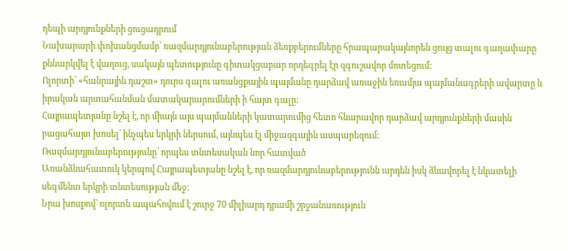դեպի արդյունքների ցուցադրում
Նախարարի փոխանցմամբ՝ ռազմարդյունաբերության ձեռքբերումները հրապարակայնորեն ցույց տալու գաղափարը քննարկվել է վաղուց, սակայն պետությունը գիտակցաբար որդեգրել էր զգուշավոր մոտեցում:
Ոլորտի՝ «հանրային դաշտ» դուրս գալու առանցքային պայմանը դարձավ առաջին եռամյա պայմանագրերի ավարտը և իրական արտահանման մատակարարումների ի հայտ գալը:
Հայրապետյանը նշել է, որ միայն այս պայմանների կատարումից հետո հնարավոր դարձավ արդյունքների մասին բացահայտ խոսել՝ ինչպես երկրի ներսում, այնպես էլ միջազգային ասպարեզում:
Ռազմարդյունաբերությունը՝ որպես տնտեսական նոր հատված
Առանձնահատուկ կերպով Հայրապետյանը նշել է, որ ռազմարդյունաբերությունն արդեն իսկ ձևավորել է նկատելի սեգմենտ երկրի տնտեսության մեջ:
Նրա խոսքով՝ ոլորտն ապահովում է շուրջ 70 միլիարդ դրամի շրջանառություն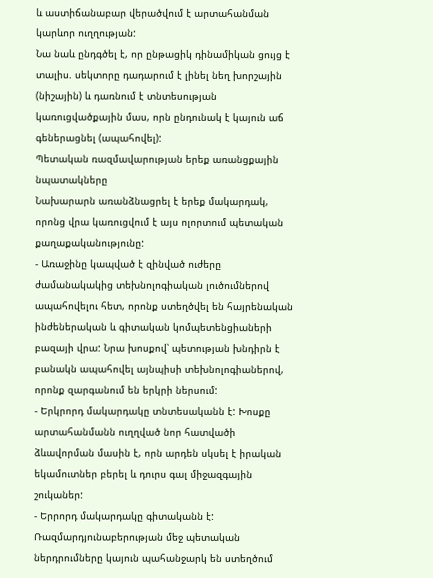և աստիճանաբար վերածվում է արտահանման կարևոր ուղղության:
Նա նաև ընդգծել է, որ ընթացիկ դինամիկան ցույց է տալիս. սեկտորը դադարում է լինել նեղ խորշային (նիշային) և դառնում է տնտեսության կառուցվածքային մաս, որն ընդունակ է կայուն աճ գեներացնել (ապահովել):
Պետական ռազմավարության երեք առանցքային նպատակները
Նախարարն առանձնացրել է երեք մակարդակ, որոնց վրա կառուցվում է այս ոլորտում պետական քաղաքականությունը:
- Առաջինը կապված է զինված ուժերը ժամանակակից տեխնոլոգիական լուծումներով ապահովելու հետ, որոնք ստեղծվել են հայրենական ինժեներական և գիտական կոմպետենցիաների բազայի վրա: Նրա խոսքով՝ պետության խնդիրն է բանակն ապահովել այնպիսի տեխնոլոգիաներով, որոնք զարգանում են երկրի ներսում:
- Երկրորդ մակարդակը տնտեսականն է: Խոսքը արտահանմանն ուղղված նոր հատվածի ձևավորման մասին է, որն արդեն սկսել է իրական եկամուտներ բերել և դուրս գալ միջազգային շուկաներ:
- Երրորդ մակարդակը գիտականն է: Ռազմարդյունաբերության մեջ պետական ներդրումները կայուն պահանջարկ են ստեղծում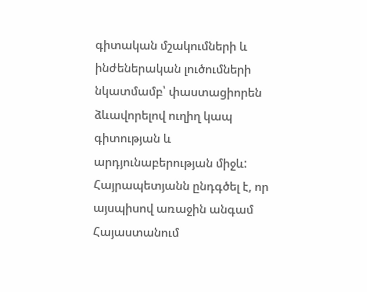գիտական մշակումների և ինժեներական լուծումների նկատմամբ՝ փաստացիորեն ձևավորելով ուղիղ կապ գիտության և արդյունաբերության միջև:
Հայրապետյանն ընդգծել է, որ այսպիսով առաջին անգամ Հայաստանում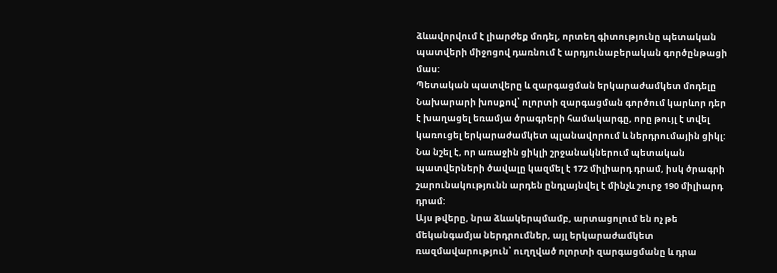ձևավորվում է լիարժեք մոդել, որտեղ գիտությունը պետական պատվերի միջոցով դառնում է արդյունաբերական գործընթացի մաս:
Պետական պատվերը և զարգացման երկարաժամկետ մոդելը
Նախարարի խոսքով՝ ոլորտի զարգացման գործում կարևոր դեր է խաղացել եռամյա ծրագրերի համակարգը, որը թույլ է տվել կառուցել երկարաժամկետ պլանավորում և ներդրումային ցիկլ:
Նա նշել է, որ առաջին ցիկլի շրջանակներում պետական պատվերների ծավալը կազմել է 172 միլիարդ դրամ, իսկ ծրագրի շարունակությունն արդեն ընդլայնվել է մինչև շուրջ 190 միլիարդ դրամ:
Այս թվերը, նրա ձևակերպմամբ, արտացոլում են ոչ թե մեկանգամյա ներդրումներ, այլ երկարաժամկետ ռազմավարություն՝ ուղղված ոլորտի զարգացմանը և դրա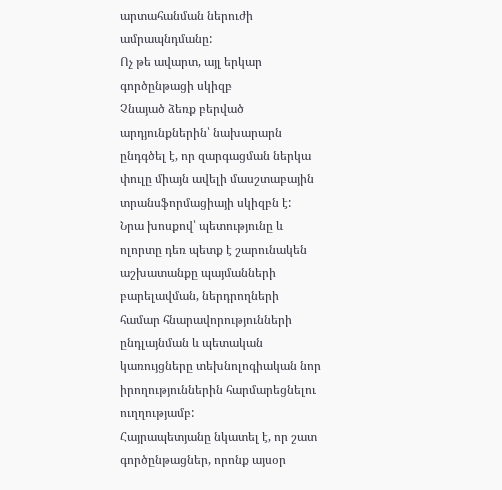արտահանման ներուժի ամրապնդմանը:
Ոչ թե ավարտ, այլ երկար գործընթացի սկիզբ
Չնայած ձեռք բերված արդյունքներին՝ նախարարն ընդգծել է, որ զարգացման ներկա փուլը միայն ավելի մասշտաբային տրանսֆորմացիայի սկիզբն է:
Նրա խոսքով՝ պետությունը և ոլորտը դեռ պետք է շարունակեն աշխատանքը պայմանների բարելավման, ներդրողների համար հնարավորությունների ընդլայնման և պետական կառույցները տեխնոլոգիական նոր իրողություններին հարմարեցնելու ուղղությամբ:
Հայրապետյանը նկատել է, որ շատ գործընթացներ, որոնք այսօր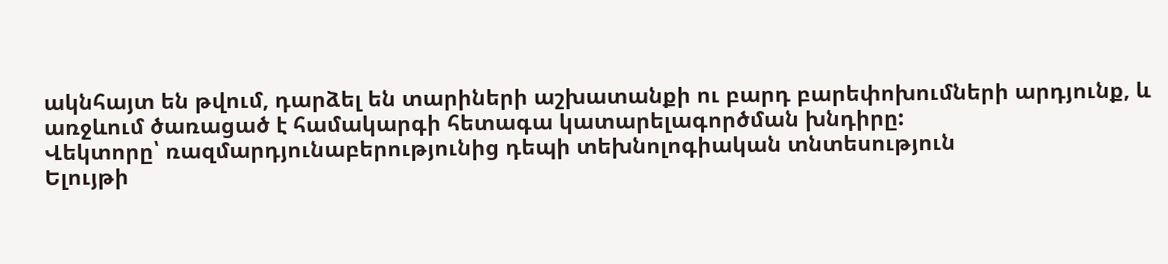ակնհայտ են թվում, դարձել են տարիների աշխատանքի ու բարդ բարեփոխումների արդյունք, և առջևում ծառացած է համակարգի հետագա կատարելագործման խնդիրը:
Վեկտորը՝ ռազմարդյունաբերությունից դեպի տեխնոլոգիական տնտեսություն
Ելույթի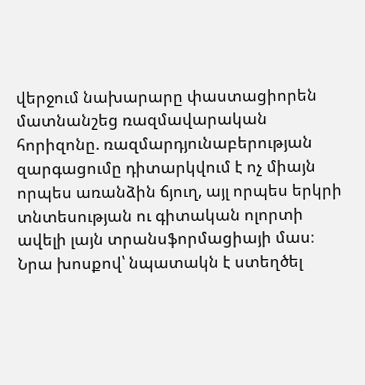վերջում նախարարը փաստացիորեն մատնանշեց ռազմավարական հորիզոնը. ռազմարդյունաբերության զարգացումը դիտարկվում է ոչ միայն որպես առանձին ճյուղ, այլ որպես երկրի տնտեսության ու գիտական ոլորտի ավելի լայն տրանսֆորմացիայի մաս։
Նրա խոսքով՝ նպատակն է ստեղծել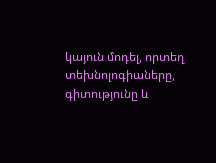կայուն մոդել, որտեղ տեխնոլոգիաները, գիտությունը և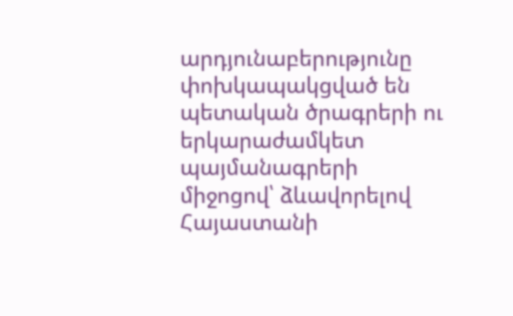արդյունաբերությունը փոխկապակցված են պետական ծրագրերի ու երկարաժամկետ պայմանագրերի միջոցով՝ ձևավորելով Հայաստանի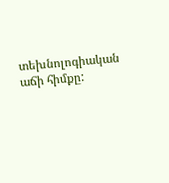տեխնոլոգիական աճի հիմքը: